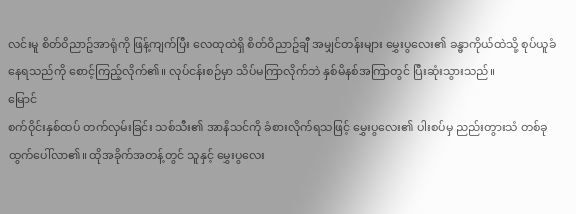လင်းမူ စိတ်ဝိညာဥ်အာရုံကို ဖြန့်ကျက်ပြီး လေထုထဲရှိ စိတ်ဝိညာဥ်ချီ အမျှင်တန်းများ မွှေးပွလေး၏ ခန္ဓာကိုယ်ထဲသို့ စုပ်ယူခံနေရသည်ကို စောင့်ကြည့်လိုက်၏။ လုပ်ငန်းစဉ်မှာ သိပ်မကြာလိုက်ဘဲ နှစ်မိနစ်အကြာတွင် ပြီးဆုံးသွားသည်။
မြောင်
စက်ဝိုင်းနှစ်ထပ် တက်လှမ်းခြင်း သစ်သီး၏ အာနိသင်ကို ခံစားလိုက်ရသဖြင့် မွှေးပွလေး၏ ပါးစပ်မှ ညည်းတွားသံ တစ်ခု ထွက်ပေါ်လာ၏။ ထိုအခိုက်အတန့်တွင် သူနှင့် မွှေးပွလေး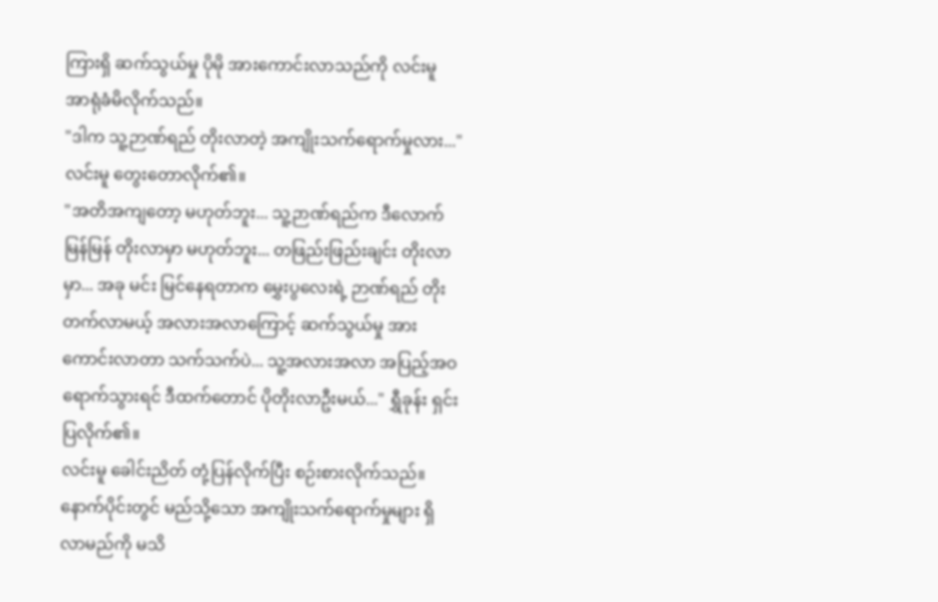ကြားရှိ ဆက်သွယ်မှု ပိုမို အားကောင်းလာသည်ကို လင်းမူ အာရုံခံမိလိုက်သည်။
"ဒါက သူ့ဉာဏ်ရည် တိုးလာတဲ့ အကျိုးသက်ရောက်မှုလား..." လင်းမူ တွေးတောလိုက်၏။
"အတိအကျတော့ မဟုတ်ဘူး... သူ့ဉာဏ်ရည်က ဒီလောက် မြန်မြန် တိုးလာမှာ မဟုတ်ဘူး... တဖြည်းဖြည်းချင်း တိုးလာမှာ... အခု မင်း မြင်နေရတာက မွှေးပွလေးရဲ့ ဉာဏ်ရည် တိုးတက်လာမယ့် အလားအလာကြောင့် ဆက်သွယ်မှု အားကောင်းလာတာ သက်သက်ပဲ... သူ့အလားအလာ အပြည့်အဝ ရောက်သွားရင် ဒီထက်တောင် ပိုတိုးလာဦးမယ်..." ရွှီခုန်း ရှင်းပြလိုက်၏။
လင်းမူ ခေါင်းညိတ် တုံ့ပြန်လိုက်ပြီး စဉ်းစားလိုက်သည်။ နောက်ပိုင်းတွင် မည်သို့သော အကျိုးသက်ရောက်မှုများ ရှိလာမည်ကို မသိ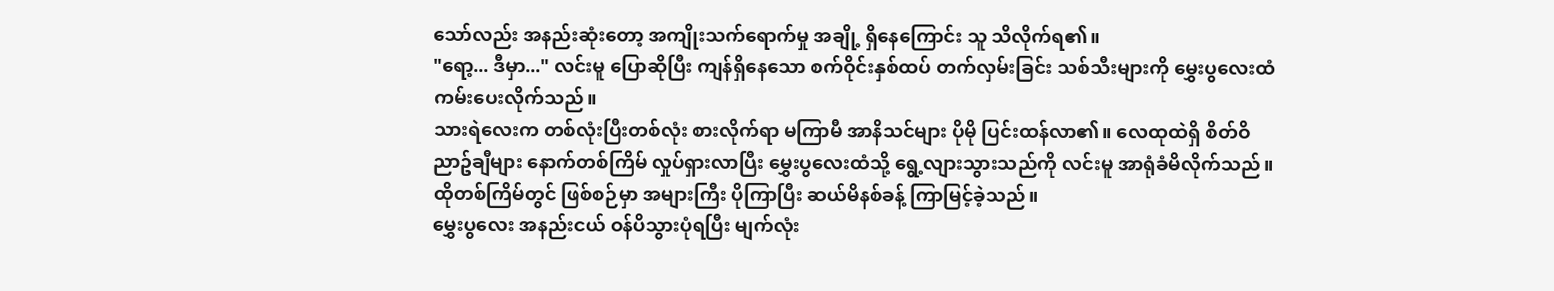သော်လည်း အနည်းဆုံးတော့ အကျိုးသက်ရောက်မှု အချို့ ရှိနေကြောင်း သူ သိလိုက်ရ၏။
"ရော့... ဒီမှာ..." လင်းမူ ပြောဆိုပြီး ကျန်ရှိနေသော စက်ဝိုင်းနှစ်ထပ် တက်လှမ်းခြင်း သစ်သီးများကို မွှေးပွလေးထံ ကမ်းပေးလိုက်သည်။
သားရဲလေးက တစ်လုံးပြီးတစ်လုံး စားလိုက်ရာ မကြာမီ အာနိသင်များ ပိုမို ပြင်းထန်လာ၏။ လေထုထဲရှိ စိတ်ဝိညာဥ်ချီများ နောက်တစ်ကြိမ် လှုပ်ရှားလာပြီး မွှေးပွလေးထံသို့ ရွေ့လျားသွားသည်ကို လင်းမူ အာရုံခံမိလိုက်သည်။ ထိုတစ်ကြိမ်တွင် ဖြစ်စဉ်မှာ အများကြီး ပိုကြာပြီး ဆယ်မိနစ်ခန့် ကြာမြင့်ခဲ့သည်။
မွှေးပွလေး အနည်းငယ် ဝန်ပိသွားပုံရပြီး မျက်လုံး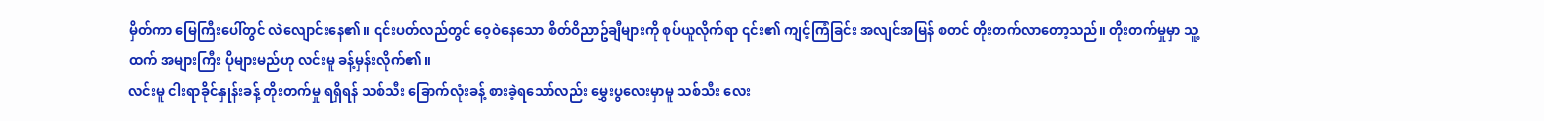မှိတ်ကာ မြေကြီးပေါ်တွင် လဲလျောင်းနေ၏။ ၎င်းပတ်လည်တွင် ဝေ့ဝဲနေသော စိတ်ဝိညာဥ်ချီများကို စုပ်ယူလိုက်ရာ ၎င်း၏ ကျင့်ကြံခြင်း အလျင်အမြန် စတင် တိုးတက်လာတော့သည်။ တိုးတက်မှုမှာ သူ့ထက် အများကြီး ပိုများမည်ဟု လင်းမူ ခန့်မှန်းလိုက်၏။
လင်းမူ ငါးရာခိုင်နှုန်းခန့် တိုးတက်မှု ရရှိရန် သစ်သီး ခြောက်လုံးခန့် စားခဲ့ရသော်လည်း မွှေးပွလေးမှာမူ သစ်သီး လေး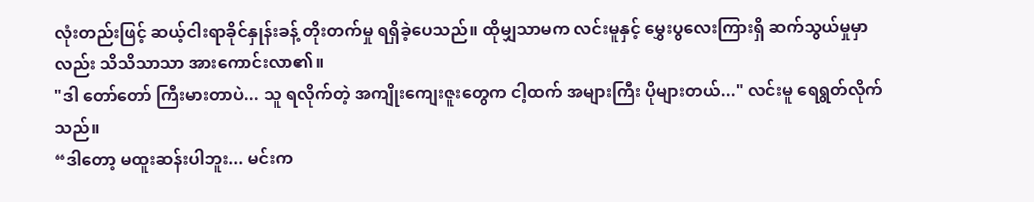လုံးတည်းဖြင့် ဆယ့်ငါးရာခိုင်နှုန်းခန့် တိုးတက်မှု ရရှိခဲ့ပေသည်။ ထိုမျှသာမက လင်းမူနှင့် မွှေးပွလေးကြားရှိ ဆက်သွယ်မှုမှာလည်း သိသိသာသာ အားကောင်းလာ၏။
"ဒါ တော်တော် ကြီးမားတာပဲ... သူ ရလိုက်တဲ့ အကျိုးကျေးဇူးတွေက ငါ့ထက် အများကြီး ပိုများတယ်..." လင်းမူ ရေရွတ်လိုက်သည်။
“ဒါတော့ မထူးဆန်းပါဘူး... မင်းက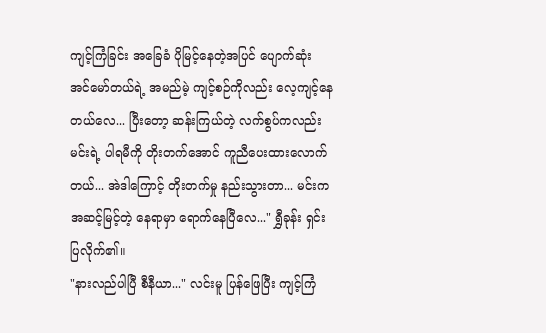ကျင့်ကြံခြင်း အခြေခံ ပိုမြင့်နေတဲ့အပြင် ပျောက်ဆုံး အင်မော်တယ်ရဲ့ အမည်မဲ့ ကျင့်စဉ်ကိုလည်း လေ့ကျင့်နေတယ်လေ... ပြီးတော့ ဆန်းကြယ်တဲ့ လက်စွပ်ကလည်း မင်းရဲ့ ပါရမီကို တိုးတက်အောင် ကူညီပေးထားလောက်တယ်... အဲဒါကြောင့် တိုးတက်မှု နည်းသွားတာ... မင်းက အဆင့်မြင့်တဲ့ နေရာမှာ ရောက်နေပြီလေ..." ရွှီခုန်း ရှင်းပြလိုက်၏။
"နားလည်ပါပြီ စီနီယာ..." လင်းမူ ပြန်ဖြေပြီး ကျင့်ကြံ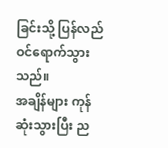ခြင်းသို့ ပြန်လည် ဝင်ရောက်သွားသည်။
အချိန်များ ကုန်ဆုံးသွားပြီး ည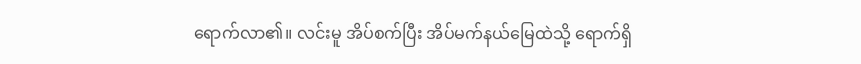ရောက်လာ၏။ လင်းမူ အိပ်စက်ပြီး အိပ်မက်နယ်မြေထဲသို့ ရောက်ရှိ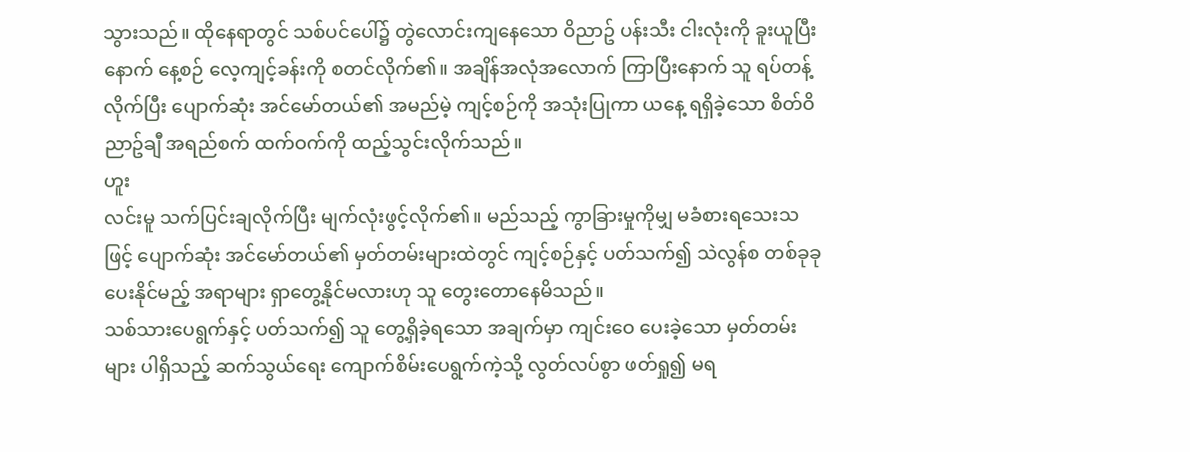သွားသည်။ ထိုနေရာတွင် သစ်ပင်ပေါ်၌ တွဲလောင်းကျနေသော ဝိညာဥ် ပန်းသီး ငါးလုံးကို ခူးယူပြီးနောက် နေ့စဉ် လေ့ကျင့်ခန်းကို စတင်လိုက်၏။ အချိန်အလုံအလောက် ကြာပြီးနောက် သူ ရပ်တန့်လိုက်ပြီး ပျောက်ဆုံး အင်မော်တယ်၏ အမည်မဲ့ ကျင့်စဉ်ကို အသုံးပြုကာ ယနေ့ ရရှိခဲ့သော စိတ်ဝိညာဥ်ချီ အရည်စက် ထက်ဝက်ကို ထည့်သွင်းလိုက်သည်။
ဟူး
လင်းမူ သက်ပြင်းချလိုက်ပြီး မျက်လုံးဖွင့်လိုက်၏။ မည်သည့် ကွာခြားမှုကိုမျှ မခံစားရသေးသဖြင့် ပျောက်ဆုံး အင်မော်တယ်၏ မှတ်တမ်းများထဲတွင် ကျင့်စဉ်နှင့် ပတ်သက်၍ သဲလွန်စ တစ်ခုခု ပေးနိုင်မည့် အရာများ ရှာတွေ့နိုင်မလားဟု သူ တွေးတောနေမိသည်။
သစ်သားပေရွက်နှင့် ပတ်သက်၍ သူ တွေ့ရှိခဲ့ရသော အချက်မှာ ကျင်းဝေ ပေးခဲ့သော မှတ်တမ်းများ ပါရှိသည့် ဆက်သွယ်ရေး ကျောက်စိမ်းပေရွက်ကဲ့သို့ လွတ်လပ်စွာ ဖတ်ရှု၍ မရ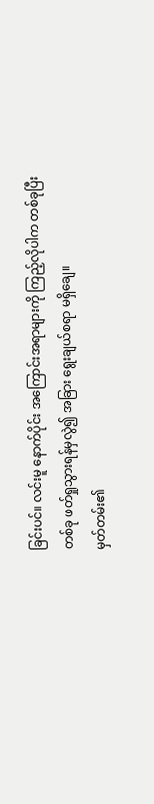ခြင်းပင်။ လင်းမူ နောက်ပိုင်း အကြောင်းအရာများကို ကြည့်လိုပါက တစ်ခုပြီးတစ်ခု ဖတ်ရှုသွားရန်မှလွဲ၍ အခြား ရွေးချယ်စရာ မရှိချေ။
မှတ်တမ်း၏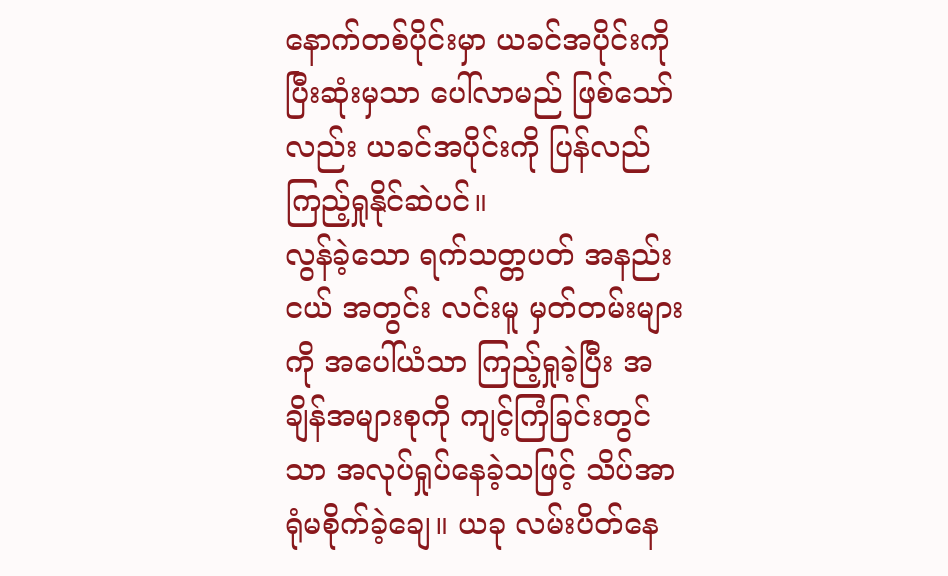နောက်တစ်ပိုင်းမှာ ယခင်အပိုင်းကို ပြီးဆုံးမှသာ ပေါ်လာမည် ဖြစ်သော်လည်း ယခင်အပိုင်းကို ပြန်လည် ကြည့်ရှုနိုင်ဆဲပင်။
လွန်ခဲ့သော ရက်သတ္တပတ် အနည်းငယ် အတွင်း လင်းမူ မှတ်တမ်းများကို အပေါ်ယံသာ ကြည့်ရှုခဲ့ပြီး အချိန်အများစုကို ကျင့်ကြံခြင်းတွင်သာ အလုပ်ရှုပ်နေခဲ့သဖြင့် သိပ်အာရုံမစိုက်ခဲ့ချေ။ ယခု လမ်းပိတ်နေ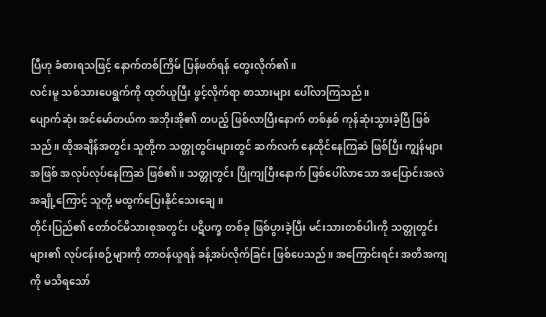ပြီဟု ခံစားရသဖြင့် နောက်တစ်ကြိမ် ပြန်ဖတ်ရန် တွေးလိုက်၏။
လင်းမူ သစ်သားပေရွက်ကို ထုတ်ယူပြီး ဖွင့်လိုက်ရာ စာသားများ ပေါ်လာကြသည်။
ပျောက်ဆုံး အင်မော်တယ်က အဘိုးအို၏ တပည့် ဖြစ်လာပြီးနောက် တစ်နှစ် ကုန်ဆုံးသွားခဲ့ပြီ ဖြစ်သည်။ ထိုအချိန်အတွင်း သူတို့က သတ္တုတွင်းများတွင် ဆက်လက် နေထိုင်နေကြဆဲ ဖြစ်ပြီး ကျွန်များအဖြစ် အလုပ်လုပ်နေကြဆဲ ဖြစ်၏။ သတ္တုတွင်း ပြိုကျပြီးနောက် ဖြစ်ပေါ်လာသော အပြောင်းအလဲ အချို့ကြောင့် သူတို့ မထွက်ပြေးနိုင်သေးချေ။
တိုင်းပြည်၏ တော်ဝင်မိသားစုအတွင်း ပဋိပက္ခ တစ်ခု ဖြစ်ပွားခဲ့ပြီး မင်းသားတစ်ပါးကို သတ္တုတွင်းများ၏ လုပ်ငန်းစဉ်များကို တာဝန်ယူရန် ခန့်အပ်လိုက်ခြင်း ဖြစ်ပေသည်။ အကြောင်းရင်း အတိအကျကို မသိရသော်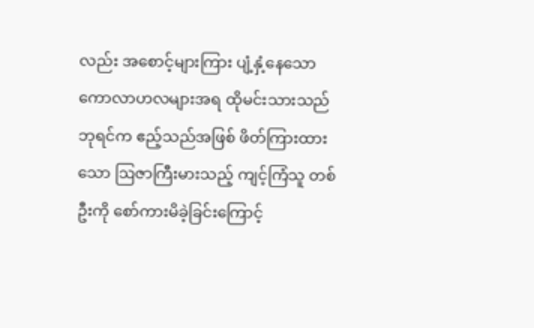လည်း အစောင့်များကြား ပျံ့နှံ့နေသော ကောလာဟလများအရ ထိုမင်းသားသည် ဘုရင်က ဧည့်သည်အဖြစ် ဖိတ်ကြားထားသော ဩဇာကြီးမားသည့် ကျင့်ကြံသူ တစ်ဦးကို စော်ကားမိခဲ့ခြင်းကြောင့်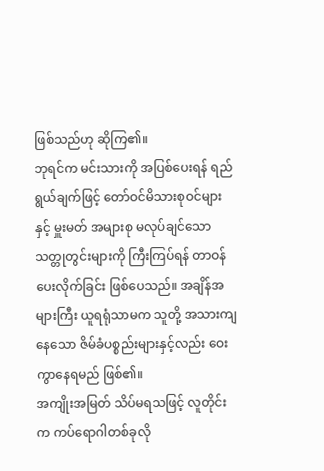ဖြစ်သည်ဟု ဆိုကြ၏။
ဘုရင်က မင်းသားကို အပြစ်ပေးရန် ရည်ရွယ်ချက်ဖြင့် တော်ဝင်မိသားစုဝင်များနှင့် မှူးမတ် အများစု မလုပ်ချင်သော သတ္တုတွင်းများကို ကြီးကြပ်ရန် တာဝန်ပေးလိုက်ခြင်း ဖြစ်ပေသည်။ အချိန်အများကြီး ယူရရုံသာမက သူတို့ အသားကျနေသော ဇိမ်ခံပစ္စည်းများနှင့်လည်း ဝေးကွာနေရမည် ဖြစ်၏။
အကျိုးအမြတ် သိပ်မရသဖြင့် လူတိုင်းက ကပ်ရောဂါတစ်ခုလို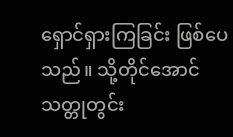ရှောင်ရှားကြခြင်း ဖြစ်ပေသည်။ သို့တိုင်အောင် သတ္တုတွင်း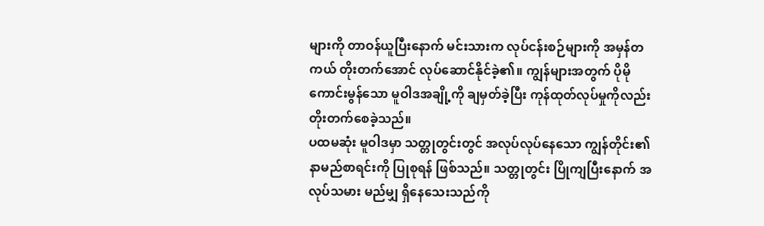များကို တာဝန်ယူပြီးနောက် မင်းသားက လုပ်ငန်းစဉ်များကို အမှန်တကယ် တိုးတက်အောင် လုပ်ဆောင်နိုင်ခဲ့၏။ ကျွန်များအတွက် ပိုမို ကောင်းမွန်သော မူဝါဒအချို့ကို ချမှတ်ခဲ့ပြီး ကုန်ထုတ်လုပ်မှုကိုလည်း တိုးတက်စေခဲ့သည်။
ပထမဆုံး မူဝါဒမှာ သတ္တုတွင်းတွင် အလုပ်လုပ်နေသော ကျွန်တိုင်း၏ နာမည်စာရင်းကို ပြုစုရန် ဖြစ်သည်။ သတ္တုတွင်း ပြိုကျပြီးနောက် အလုပ်သမား မည်မျှ ရှိနေသေးသည်ကို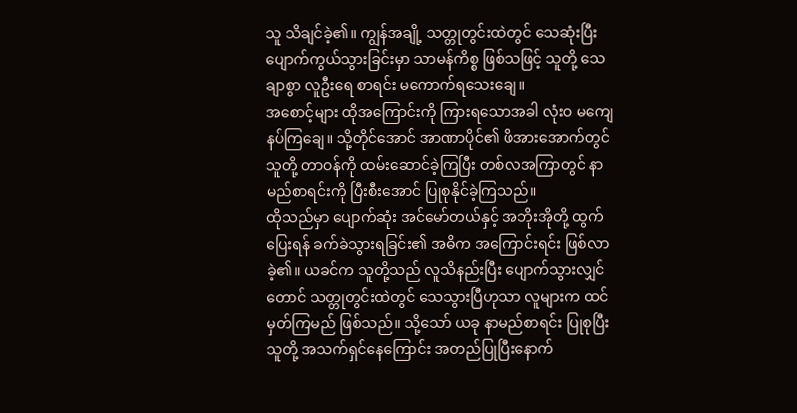သူ သိချင်ခဲ့၏။ ကျွန်အချို့ သတ္တုတွင်းထဲတွင် သေဆုံးပြီး ပျောက်ကွယ်သွားခြင်းမှာ သာမန်ကိစ္စ ဖြစ်သဖြင့် သူတို့ သေချာစွာ လူဦးရေ စာရင်း မကောက်ရသေးချေ။
အစောင့်များ ထိုအကြောင်းကို ကြားရသောအခါ လုံးဝ မကျေနပ်ကြချေ။ သို့တိုင်အောင် အာဏာပိုင်၏ ဖိအားအောက်တွင် သူတို့ တာဝန်ကို ထမ်းဆောင်ခဲ့ကြပြီး တစ်လအကြာတွင် နာမည်စာရင်းကို ပြီးစီးအောင် ပြုစုနိုင်ခဲ့ကြသည်။
ထိုသည်မှာ ပျောက်ဆုံး အင်မော်တယ်နှင့် အဘိုးအိုတို့ ထွက်ပြေးရန် ခက်ခဲသွားရခြင်း၏ အဓိက အကြောင်းရင်း ဖြစ်လာခဲ့၏။ ယခင်က သူတို့သည် လူသိနည်းပြီး ပျောက်သွားလျှင်တောင် သတ္တုတွင်းထဲတွင် သေသွားပြီဟုသာ လူများက ထင်မှတ်ကြမည် ဖြစ်သည်။ သို့သော် ယခု နာမည်စာရင်း ပြုစုပြီး သူတို့ အသက်ရှင်နေကြောင်း အတည်ပြုပြီးနောက်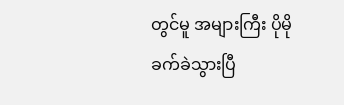တွင်မူ အများကြီး ပိုမို ခက်ခဲသွားပြီ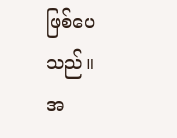ဖြစ်ပေသည်။
အ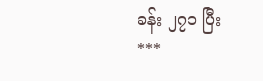ခန်း ၂၇၁ ပြီး
***